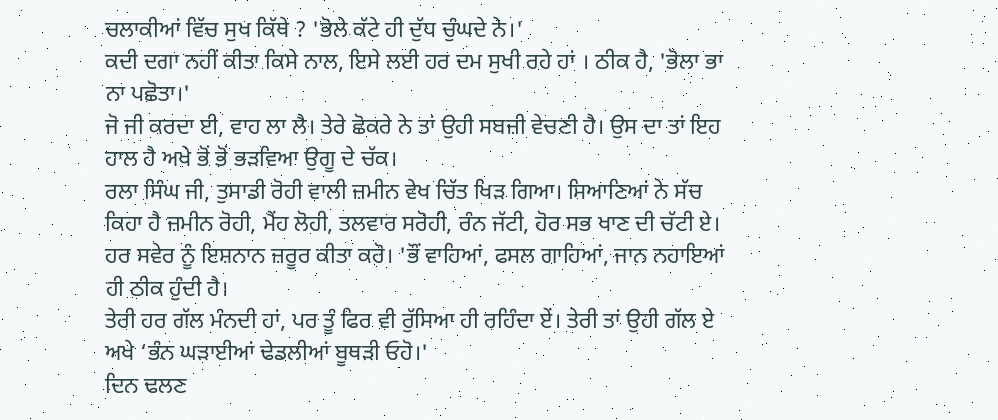ਚਲਾਕੀਆਂ ਵਿੱਚ ਸੁਖ ਕਿੱਥੇ ? 'ਭੋਲੇ ਕੱਟੇ ਹੀ ਦੁੱਧ ਚੁੰਘਦੇ ਨੇ।'
ਕਦੀ ਦਗਾ ਨਹੀਂ ਕੀਤਾ ਕਿਸੇ ਨਾਲ, ਇਸੇ ਲਈ ਹਰ ਦਮ ਸੁਖੀ ਰਹੇ ਹਾਂ । ਠੀਕ ਹੈ, 'ਭੋਲਾ ਭਾ ਨਾ ਪਛੋਤਾ।'
ਜੋ ਜੀ ਕਰਦਾ ਈ, ਵਾਹ ਲਾ ਲੈ। ਤੇਰੇ ਛੋਕਰੇ ਨੇ ਤਾਂ ਉਹੀ ਸਬਜ਼ੀ ਵੇਚਣੀ ਹੈ। ਉਸ ਦਾ ਤਾਂ ਇਹ ਹਾਲ ਹੈ ਅਖੇ ਭੋਂ ਭੋਂ ਭੜਵਿਆ ਉਗੂ ਦੇ ਚੱਕ।
ਰਲਾ ਸਿੰਘ ਜੀ, ਤੁਸਾਡੀ ਰੋਹੀ ਵਾਲੀ ਜ਼ਮੀਨ ਵੇਖ ਚਿੱਤ ਖਿੜ ਗਿਆ। ਸਿਆਣਿਆਂ ਨੇ ਸੱਚ ਕਿਹਾ ਹੈ ਜ਼ਮੀਨ ਰੋਹੀ, ਮੈਂਹ ਲੋਹੀ, ਤਲਵਾਰ ਸਰੋਹੀ, ਰੰਨ ਜੱਟੀ, ਹੋਰ ਸਭ ਖਾਣ ਦੀ ਚੱਟੀ ਏ।
ਹਰ ਸਵੇਰ ਨੂੰ ਇਸ਼ਨਾਨ ਜ਼ਰੂਰ ਕੀਤਾ ਕਰੋ। 'ਭੌਂ ਵਾਹਿਆਂ, ਫਸਲ ਗਾਹਿਆਂ, ਜਾਨ ਨਹਾਇਆਂ ਹੀ ਠੀਕ ਹੁੰਦੀ ਹੈ।
ਤੇਰੀ ਹਰ ਗੱਲ ਮੰਨਦੀ ਹਾਂ, ਪਰ ਤੂੰ ਫਿਰ ਵੀ ਰੁੱਸਿਆ ਹੀ ਰਹਿੰਦਾ ਏਂ। ਤੇਰੀ ਤਾਂ ਉਹੀ ਗੱਲ ਏ ਅਖੇ ‘ਭੰਨ ਘੜਾਈਆਂ ਢੇਡਲੀਆਂ ਬੂਥੜੀ ਓਹੋ।'
ਦਿਨ ਢਲਣ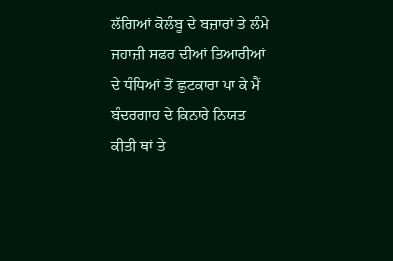ਲੱਗਿਆਂ ਕੋਲੰਬੂ ਦੇ ਬਜ਼ਾਰਾਂ ਤੇ ਲੰਮੇ ਜਹਾਜ਼ੀ ਸਫਰ ਦੀਆਂ ਤਿਆਰੀਆਂ ਦੇ ਧੰਧਿਆਂ ਤੋਂ ਛੁਟਕਾਰਾ ਪਾ ਕੇ ਮੈਂ ਬੰਦਰਗਾਹ ਦੇ ਕਿਨਾਰੇ ਨਿਯਤ ਕੀਤੀ ਥਾਂ ਤੇ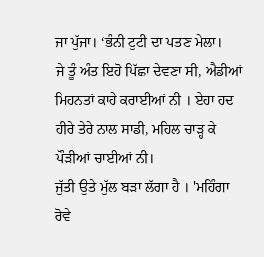ਜਾ ਪੁੱਜਾ। ‘ਭੰਨੀ ਟੁਟੀ ਦਾ ਪਤਣ ਮੇਲਾ।
ਜੇ ਤੂੰ ਅੰਤ ਇਹੋ ਪਿੱਛਾ ਦੇਵਣਾ ਸੀ, ਐਡੀਆਂ ਮਿਹਨਤਾਂ ਕਾਹੇ ਕਰਾਈਆਂ ਨੀ । ਏਹਾ ਹਦ ਹੀਰੇ ਤੇਰੇ ਨਾਲ ਸਾਡੀ, ਮਹਿਲ ਚਾੜ੍ਹ ਕੇ ਪੌੜੀਆਂ ਚਾਈਆਂ ਨੀ।
ਜੁੱਤੀ ਉਤੇ ਮੁੱਲ ਬੜਾ ਲੱਗਾ ਹੈ । 'ਮਹਿੰਗਾ ਰੋਵੇ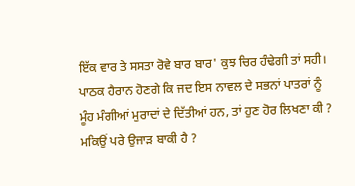ਇੱਕ ਵਾਰ ਤੇ ਸਸਤਾ ਰੋਵੇ ਬਾਰ ਬਾਰ' ਕੁਝ ਚਿਰ ਹੰਢੇਗੀ ਤਾਂ ਸਹੀ।
ਪਾਠਕ ਹੈਰਾਨ ਹੋਣਗੇ ਕਿ ਜਦ ਇਸ ਨਾਵਲ ਦੇ ਸਭਨਾਂ ਪਾਤਰਾਂ ਨੂੰ ਮੂੰਹ ਮੰਗੀਆਂ ਮੁਰਾਦਾਂ ਦੇ ਦਿੱਤੀਆਂ ਹਨ, ਤਾਂ ਹੁਣ ਹੋਰ ਲਿਖਣਾ ਕੀ ? ਮਕਿਉਂ ਪਰੇ ਉਜਾੜ ਬਾਕੀ ਹੈ ?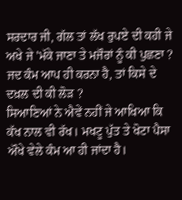ਸਰਦਾਰ ਜੀ, ਗੱਲ ਤਾਂ ਲੱਖ ਰੁਪਏ ਦੀ ਕਹੀ ਜੇ ਅਖੇ ਜੇ 'ਮੱਕੇ ਜਾਣਾ ਤੇ ਮਜੌਰਾਂ ਨੂੰ ਕੀ ਪੁਛਣਾ ? ਜਦ ਕੰਮ ਆਪ ਹੀ ਕਰਨਾ ਹੈ, ਤਾਂ ਕਿਸੇ ਦੇ ਦਖ਼ਲ ਦੀ ਕੀ ਲੋੜ ?
ਸਿਆਣਿਆਂ ਨੇ ਐਵੇਂ ਨਹੀਂ ਜੇ ਆਖਿਆ ਕਿ ਕੱਖ ਨਾਲ ਵੀ ਰੱਖ। ਮਖਟੂ ਪੁੱਤ ਤੇ ਖੋਟਾ ਪੈਸਾ ਔਖੇ ਵੇਲੇ ਕੰਮ ਆ ਹੀ ਜਾਂਦਾ ਹੈ।